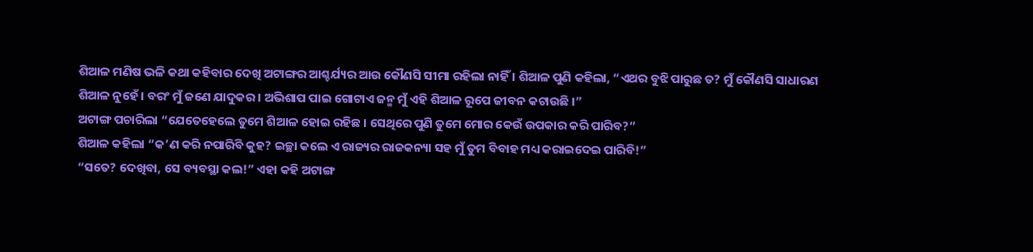ଶିଆଳ ମଣିଷ ଭଳି କଥା କହିବାର ଦେଖି ଅଟାଙ୍ଗର ଆଶ୍ଚର୍ଯ୍ୟର ଆଉ କୌଣସି ସୀମା ରହିଲା ନାହିଁ । ଶିଆଳ ପୁଣି କହିଲା, “ଏଥର ବୁଝି ପାରୁଛ ତ? ମୁଁ କୌଣସି ସାଧାରଣ ଶିଆଳ ନୁହେଁ । ବରଂ ମୁଁ ଜଣେ ଯାଦୁକର । ଅଭିଶାପ ପାଇ ଗୋଟାଏ ଜନ୍ମ ମୁଁ ଏହି ଶିଆଳ ରୂପେ ଜୀବନ କଟାଉଛି ।”
ଅଟାଙ୍ଗ ପଚାରିଲା “ଯେତେହେଲେ ତୁମେ ଶିଆଳ ହୋଇ ରହିଛ । ସେଥିରେ ପୁଣି ତୁମେ ମୋର କେଉଁ ଉପକାର କରି ପାରିବ?”
ଶିଆଳ କହିଲା “କ’ଣ କରି ନପାରିବି କୁହ? ଇଚ୍ଛା କଲେ ଏ ରାଜ୍ୟର ରାଜକନ୍ୟା ସହ ମୁଁ ତୁମ ବିବାହ ମଧ୍ୟ କରାଇଦେଇ ପାରିବି!”
“ସତେ? ଦେଖିବା, ସେ ବ୍ୟବସ୍ଥା କଲ!” ଏହା କହି ଅଟାଙ୍ଗ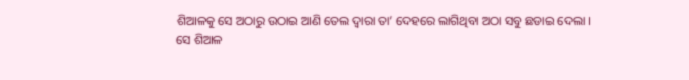ଶିଆଳକୁ ସେ ଅଠାରୁ ଉଠାଇ ଆଣି ତେଲ ଦ୍ୱାରା ତା’ ଦେହରେ ଲାଗିଥିବା ଅଠା ସବୁ ଛଡାଇ ଦେଲା ।
ସେ ଶିଆଳ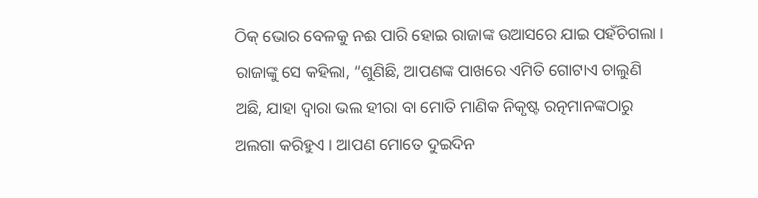ଠିକ୍ ଭୋର ବେଳକୁ ନଈ ପାରି ହୋଇ ରାଜାଙ୍କ ଉଆସରେ ଯାଇ ପହଁଚିଗଲା । ରାଜାଙ୍କୁ ସେ କହିଲା, “ଶୁଣିଛି, ଆପଣଙ୍କ ପାଖରେ ଏମିତି ଗୋଟାଏ ଚାଲୁଣି ଅଛି, ଯାହା ଦ୍ୱାରା ଭଲ ହୀରା ବା ମୋତି ମାଣିକ ନିକୃଷ୍ଟ ରତ୍ନମାନଙ୍କଠାରୁ ଅଲଗା କରିହୁଏ । ଆପଣ ମୋତେ ଦୁଇଦିନ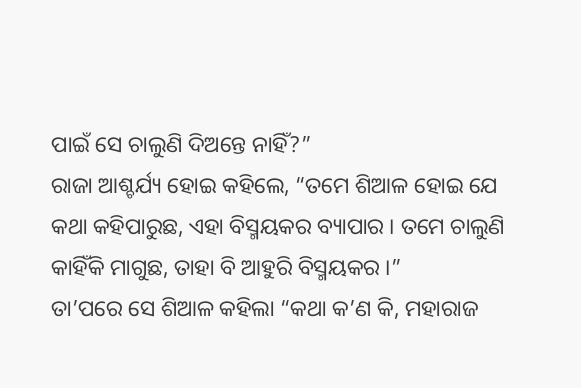ପାଇଁ ସେ ଚାଲୁଣି ଦିଅନ୍ତେ ନାହିଁ?”
ରାଜା ଆଶ୍ଚର୍ଯ୍ୟ ହୋଇ କହିଲେ, “ତମେ ଶିଆଳ ହୋଇ ଯେ କଥା କହିପାରୁଛ, ଏହା ବିସ୍ମୟକର ବ୍ୟାପାର । ତମେ ଚାଲୁଣି କାହିଁକି ମାଗୁଛ, ତାହା ବି ଆହୁରି ବିସ୍ମୟକର ।”
ତା’ପରେ ସେ ଶିଆଳ କହିଲା “କଥା କ’ଣ କି, ମହାରାଜ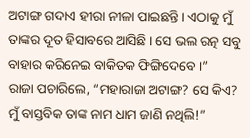ଅଟାଙ୍ଗ ଗଦାଏ ହୀରା ନୀଳା ପାଇଛନ୍ତି । ଏଠାକୁ ମୁଁ ତାଙ୍କର ଦୂତ ହିସାବରେ ଆସିଛି । ସେ ଭଲ ରତ୍ନ ସବୁ ବାହାର କରିନେଇ ବାକିତକ ଫିଙ୍ଗିଦେବେ ।”
ରାଜା ପଚାରିଲେ, “ମହାରାଜା ଅଟାଙ୍ଗ? ସେ କିଏ? ମୁଁ ବାସ୍ତବିକ ତାଙ୍କ ନାମ ଧାମ ଜାଣି ନଥିଲି!”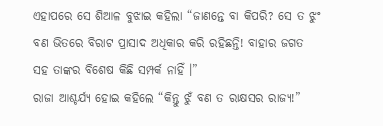ଏହାପରେ ସେ ଶିଆଳ ବୁଝାଇ କହିଲା “ଜାଣନ୍ତେ ବା କିପରି? ସେ ତ ଝୁଂ ବଣ ଭିତରେ ବିରାଟ ପ୍ରାସାଦ ଅଧିକାର କରି ରହିଛନ୍ତି! ବାହାର ଜଗତ ସହ ତାଙ୍କର ବିଶେଷ କିଛି ସମ୍ପର୍କ ନାହିଁ ।”
ରାଜା ଆଶ୍ଚର୍ଯ୍ୟ ହୋଇ କହିଲେ “କିନ୍ତୁ ଝୁଁ ବଣ ତ ରାକ୍ଷସର ରାଜ୍ୟ!”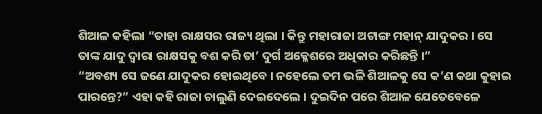ଶିଆଳ କହିଲା “ତାହା ରାକ୍ଷସର ରାଜ୍ୟ ଥିଲା । କିନ୍ତୁ ମହାରାଜା ଅଟାଙ୍ଗ ମହାନ୍ ଯାଦୁକର । ସେ ତାଙ୍କ ଯାଦୁ ଦ୍ୱାରା ରାକ୍ଷସକୁ ବଶ କରି ତା’ ଦୁର୍ଗ ଅକ୍ଳେଶରେ ଅଧିକାର କରିଛନ୍ତି ।”
“ଅବଶ୍ୟ ସେ ଜଣେ ଯାଦୁକର ହୋଇଥିବେ । ନହେଲେ ତମ ଭଳି ଶିଆଳକୁ ସେ କ’ଣ କଥା କୁହାଇ ପାରନ୍ତେ?” ଏହା କହି ରାଜା ଚାଲୁଣି ଦେଇଦେଲେ । ଦୁଇଦିନ ପରେ ଶିଆଳ ଯେତେବେଳେ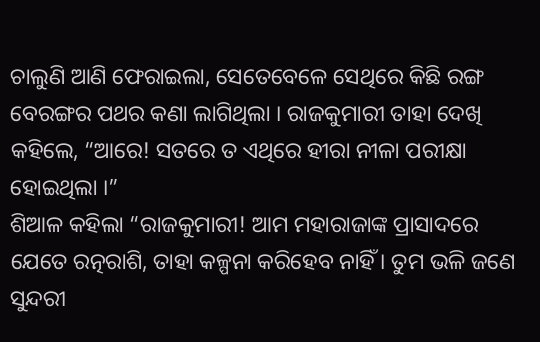ଚାଲୁଣି ଆଣି ଫେରାଇଲା, ସେତେବେଳେ ସେଥିରେ କିଛି ରଙ୍ଗ ବେରଙ୍ଗର ପଥର କଣା ଲାଗିଥିଲା । ରାଜକୁମାରୀ ତାହା ଦେଖି କହିଲେ, “ଆରେ! ସତରେ ତ ଏଥିରେ ହୀରା ନୀଳା ପରୀକ୍ଷା ହୋଇଥିଲା ।”
ଶିଆଳ କହିଲା “ରାଜକୁମାରୀ! ଆମ ମହାରାଜାଙ୍କ ପ୍ରାସାଦରେ ଯେତେ ରତ୍ନରାଶି, ତାହା କଳ୍ପନା କରିହେବ ନାହିଁ । ତୁମ ଭଳି ଜଣେ ସୁନ୍ଦରୀ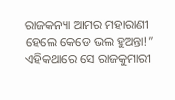ରାଜକନ୍ୟା ଆମର ମହାରାଣୀ ହେଲେ କେଡେ ଭଲ ହୁଅନ୍ତା!”
ଏହିକଥାରେ ସେ ରାଜକୁମାରୀ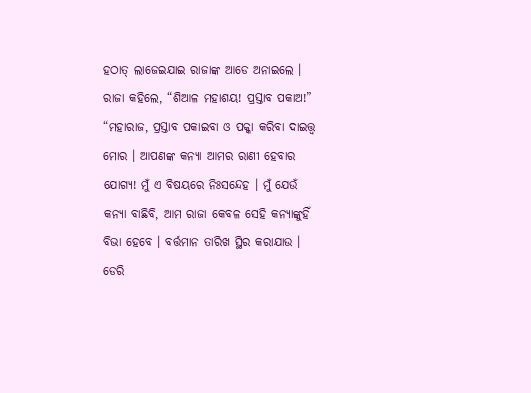ହଠାତ୍ ଲାଜେଇଯାଇ ରାଜାଙ୍କ ଆଡେ ଅନାଇଲେ । ରାଜା କହିଲେ, “ଶିଆଳ ମହାଶୟ! ପ୍ରସ୍ତାବ ପକାଅ!”
“ମହାରାଜ, ପ୍ରସ୍ତାବ ପକାଇବା ଓ ପକ୍କା କରିବା ଦାଇତ୍ତ୍ଵ ମୋର । ଆପଣଙ୍କ କନ୍ୟା ଆମର ରାଣୀ ହେବାର ଯୋଗ୍ୟ! ମୁଁ ଏ ବିଷୟରେ ନିଃସନ୍ଦେହ । ମୁଁ ଯେଉଁ କନ୍ୟା ବାଛିବି, ଆମ ରାଜା କେବଳ ସେହି କନ୍ୟାଙ୍କୁହିଁ ବିଭା ହେବେ । ବର୍ତ୍ତମାନ ତାରିଖ ସ୍ଥିର କରାଯାଉ । ଡେରି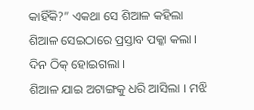କାହିଁକି?” ଏକଥା ସେ ଶିଆଳ କହିଲା
ଶିଆଳ ସେଇଠାରେ ପ୍ରସ୍ତାବ ପକ୍କା କଲା । ଦିନ ଠିକ୍ ହୋଇଗଲା ।
ଶିଆଳ ଯାଇ ଅଟାଙ୍ଗକୁ ଧରି ଆସିଲା । ମଝି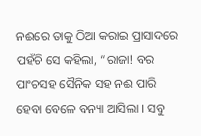ନଈରେ ତାକୁ ଠିଆ କରାଇ ପ୍ରାସାଦରେ ପହଁଚି ସେ କହିଲା, “ରାଜା! ବର ପାଂଚସହ ସୈନିକ ସହ ନଈ ପାରି ହେବା ବେଳେ ବନ୍ୟା ଆସିଲା । ସବୁ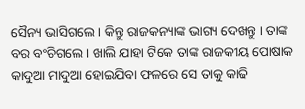ସୈନ୍ୟ ଭାସିଗଲେ । କିନ୍ତୁ ରାଜକନ୍ୟାଙ୍କ ଭାଗ୍ୟ ଦେଖନ୍ତୁ । ତାଙ୍କ ବର ବଂଚିଗଲେ । ଖାଲି ଯାହା ଟିକେ ତାଙ୍କ ରାଜକୀୟ ପୋଷାକ କାଦୁଆ ମାଦୁଆ ହୋଇଯିବା ଫଳରେ ସେ ତାକୁ କାଢି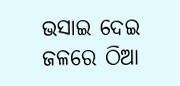ଭସାଇ ଦେଇ ଜଳରେ ଠିଆ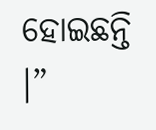ହୋଇଛନ୍ତି ।”